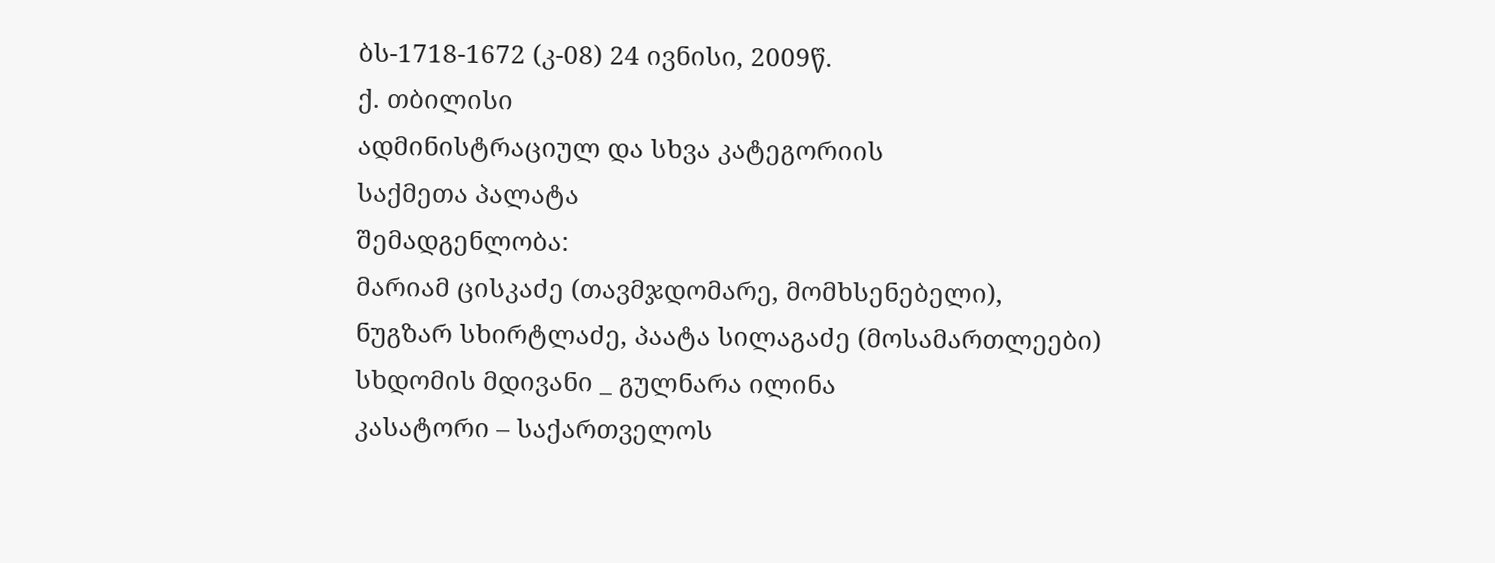ბს-1718-1672 (კ-08) 24 ივნისი, 2009წ.
ქ. თბილისი
ადმინისტრაციულ და სხვა კატეგორიის
საქმეთა პალატა
შემადგენლობა:
მარიამ ცისკაძე (თავმჯდომარე, მომხსენებელი),
ნუგზარ სხირტლაძე, პაატა სილაგაძე (მოსამართლეები)
სხდომის მდივანი _ გულნარა ილინა
კასატორი – საქართველოს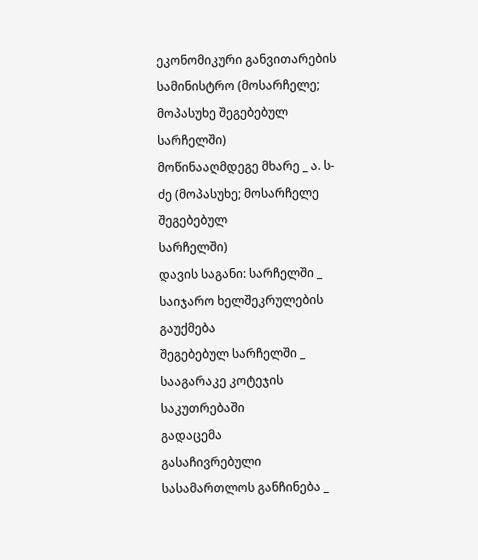ეკონომიკური განვითარების სამინისტრო (მოსარჩელე; მოპასუხე შეგებებულ სარჩელში)
მოწინააღმდეგე მხარე _ ა. ს-ძე (მოპასუხე; მოსარჩელე შეგებებულ
სარჩელში)
დავის საგანი: სარჩელში _ საიჯარო ხელშეკრულების გაუქმება
შეგებებულ სარჩელში _ სააგარაკე კოტეჯის საკუთრებაში
გადაცემა
გასაჩივრებული სასამართლოს განჩინება _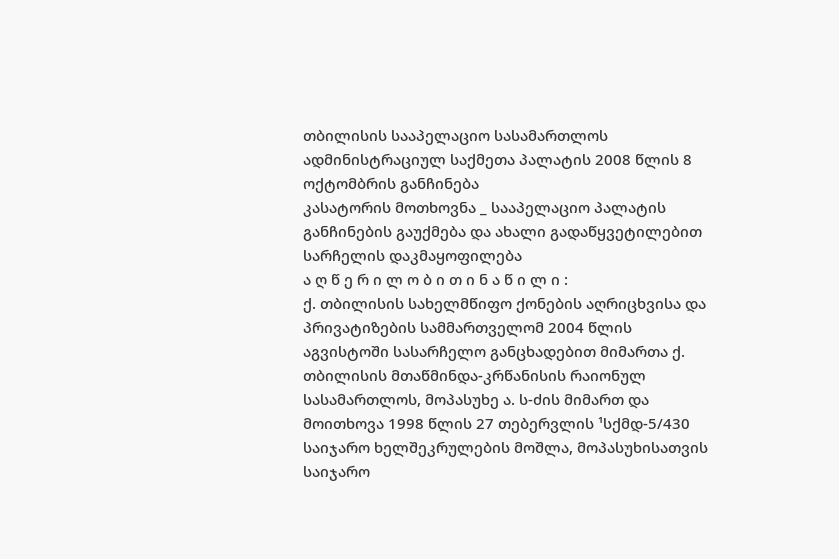თბილისის სააპელაციო სასამართლოს ადმინისტრაციულ საქმეთა პალატის 2008 წლის 8 ოქტომბრის განჩინება
კასატორის მოთხოვნა _ სააპელაციო პალატის განჩინების გაუქმება და ახალი გადაწყვეტილებით სარჩელის დაკმაყოფილება
ა ღ წ ე რ ი ლ ო ბ ი თ ი ნ ა წ ი ლ ი :
ქ. თბილისის სახელმწიფო ქონების აღრიცხვისა და პრივატიზების სამმართველომ 2004 წლის აგვისტოში სასარჩელო განცხადებით მიმართა ქ. თბილისის მთაწმინდა-კრწანისის რაიონულ სასამართლოს, მოპასუხე ა. ს-ძის მიმართ და მოითხოვა 1998 წლის 27 თებერვლის ¹სქმდ-5/430 საიჯარო ხელშეკრულების მოშლა, მოპასუხისათვის საიჯარო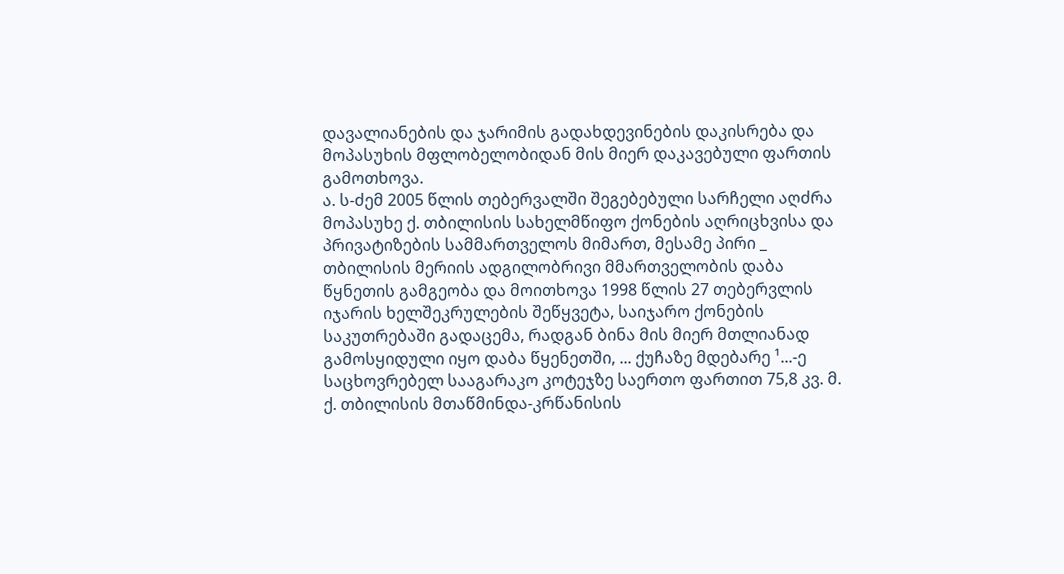დავალიანების და ჯარიმის გადახდევინების დაკისრება და მოპასუხის მფლობელობიდან მის მიერ დაკავებული ფართის გამოთხოვა.
ა. ს-ძემ 2005 წლის თებერვალში შეგებებული სარჩელი აღძრა მოპასუხე ქ. თბილისის სახელმწიფო ქონების აღრიცხვისა და პრივატიზების სამმართველოს მიმართ, მესამე პირი _ თბილისის მერიის ადგილობრივი მმართველობის დაბა წყნეთის გამგეობა და მოითხოვა 1998 წლის 27 თებერვლის იჯარის ხელშეკრულების შეწყვეტა, საიჯარო ქონების საკუთრებაში გადაცემა, რადგან ბინა მის მიერ მთლიანად გამოსყიდული იყო დაბა წყენეთში, ... ქუჩაზე მდებარე ¹...-ე საცხოვრებელ სააგარაკო კოტეჯზე საერთო ფართით 75,8 კვ. მ.
ქ. თბილისის მთაწმინდა-კრწანისის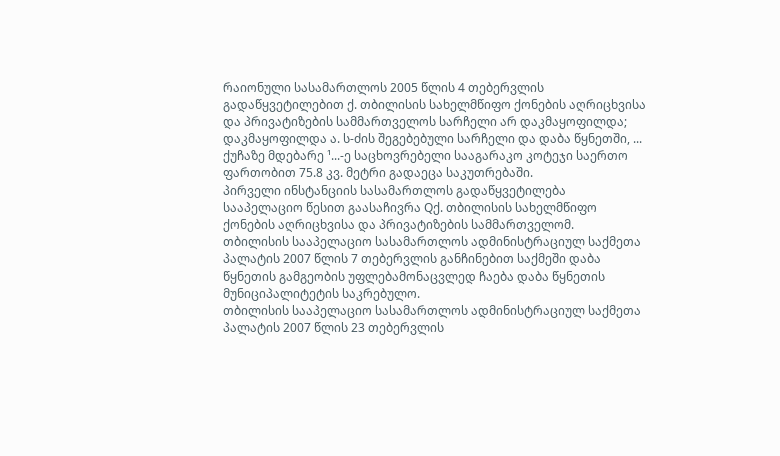რაიონული სასამართლოს 2005 წლის 4 თებერვლის გადაწყვეტილებით ქ. თბილისის სახელმწიფო ქონების აღრიცხვისა და პრივატიზების სამმართველოს სარჩელი არ დაკმაყოფილდა; დაკმაყოფილდა ა. ს-ძის შეგებებული სარჩელი და დაბა წყნეთში, ... ქუჩაზე მდებარე ¹...-ე საცხოვრებელი სააგარაკო კოტეჯი საერთო ფართობით 75.8 კვ. მეტრი გადაეცა საკუთრებაში.
პირველი ინსტანციის სასამართლოს გადაწყვეტილება სააპელაციო წესით გაასაჩივრა Qქ. თბილისის სახელმწიფო ქონების აღრიცხვისა და პრივატიზების სამმართველომ.
თბილისის სააპელაციო სასამართლოს ადმინისტრაციულ საქმეთა პალატის 2007 წლის 7 თებერვლის განჩინებით საქმეში დაბა წყნეთის გამგეობის უფლებამონაცვლედ ჩაება დაბა წყნეთის მუნიციპალიტეტის საკრებულო.
თბილისის სააპელაციო სასამართლოს ადმინისტრაციულ საქმეთა პალატის 2007 წლის 23 თებერვლის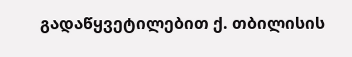გადაწყვეტილებით ქ. თბილისის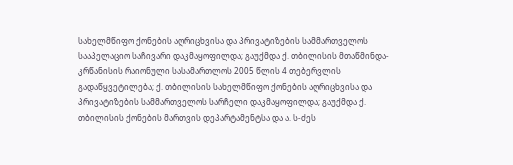სახელმწიფო ქონების აღრიცხვისა და პრივატიზების სამმართველოს სააპელაციო საჩივარი დაკმაყოფილდა; გაუქმდა ქ. თბილისის მთაწმინდა-კრწანისის რაიონული სასამართლოს 2005 წლის 4 თებერვლის გადაწყვეტილება; ქ. თბილისის სახელმწიფო ქონების აღრიცხვისა და პრივატიზების სამმართველოს სარჩელი დაკმაყოფილდა; გაუქმდა ქ. თბილისის ქონების მართვის დეპარტამენტსა და ა. ს-ძეს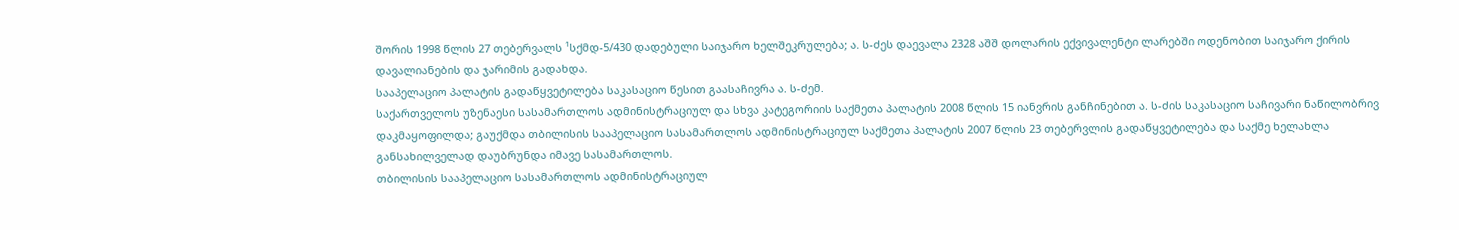შორის 1998 წლის 27 თებერვალს ¹სქმდ-5/430 დადებული საიჯარო ხელშეკრულება; ა. ს-ძეს დაევალა 2328 აშშ დოლარის ექვივალენტი ლარებში ოდენობით საიჯარო ქირის დავალიანების და ჯარიმის გადახდა.
სააპელაციო პალატის გადაწყვეტილება საკასაციო წესით გაასაჩივრა ა. ს-ძემ.
საქართველოს უზენაესი სასამართლოს ადმინისტრაციულ და სხვა კატეგორიის საქმეთა პალატის 2008 წლის 15 იანვრის განჩინებით ა. ს-ძის საკასაციო საჩივარი ნაწილობრივ დაკმაყოფილდა; გაუქმდა თბილისის სააპელაციო სასამართლოს ადმინისტრაციულ საქმეთა პალატის 2007 წლის 23 თებერვლის გადაწყვეტილება და საქმე ხელახლა განსახილველად დაუბრუნდა იმავე სასამართლოს.
თბილისის სააპელაციო სასამართლოს ადმინისტრაციულ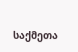საქმეთა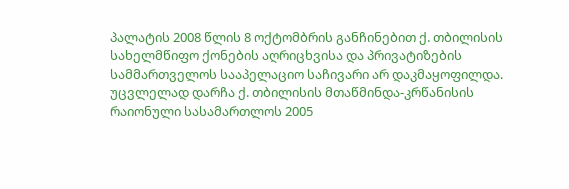პალატის 2008 წლის 8 ოქტომბრის განჩინებით ქ. თბილისის სახელმწიფო ქონების აღრიცხვისა და პრივატიზების სამმართველოს სააპელაციო საჩივარი არ დაკმაყოფილდა. უცვლელად დარჩა ქ. თბილისის მთაწმინდა-კრწანისის რაიონული სასამართლოს 2005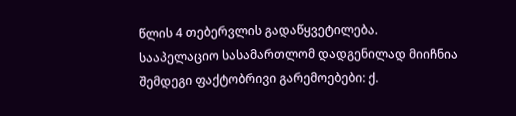წლის 4 თებერვლის გადაწყვეტილება.
სააპელაციო სასამართლომ დადგენილად მიიჩნია შემდეგი ფაქტობრივი გარემოებები: ქ.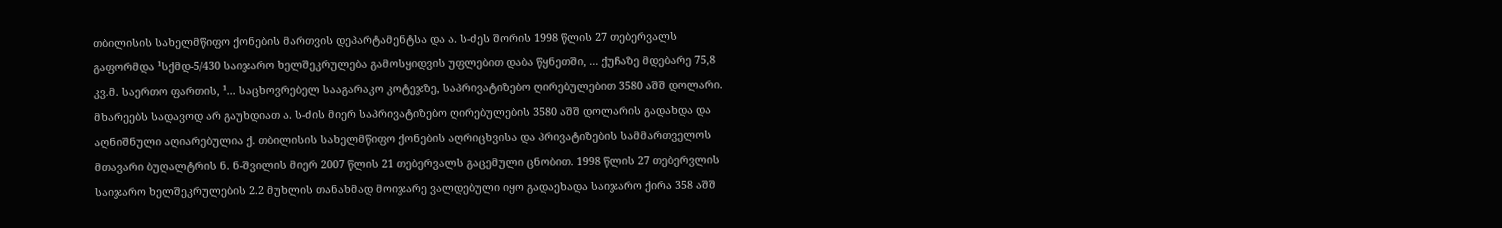თბილისის სახელმწიფო ქონების მართვის დეპარტამენტსა და ა. ს-ძეს შორის 1998 წლის 27 თებერვალს გაფორმდა ¹სქმდ-5/430 საიჯარო ხელშეკრულება გამოსყიდვის უფლებით დაბა წყნეთში, ... ქუჩაზე მდებარე 75,8 კვ.მ. საერთო ფართის, ¹... საცხოვრებელ სააგარაკო კოტეჯზე, საპრივატიზებო ღირებულებით 3580 აშშ დოლარი. მხარეებს სადავოდ არ გაუხდიათ ა. ს-ძის მიერ საპრივატიზებო ღირებულების 3580 აშშ დოლარის გადახდა და აღნიშნული აღიარებულია ქ. თბილისის სახელმწიფო ქონების აღრიცხვისა და პრივატიზების სამმართველოს მთავარი ბუღალტრის ნ. ნ-შვილის მიერ 2007 წლის 21 თებერვალს გაცემული ცნობით. 1998 წლის 27 თებერვლის საიჯარო ხელშეკრულების 2.2 მუხლის თანახმად მოიჯარე ვალდებული იყო გადაეხადა საიჯარო ქირა 358 აშშ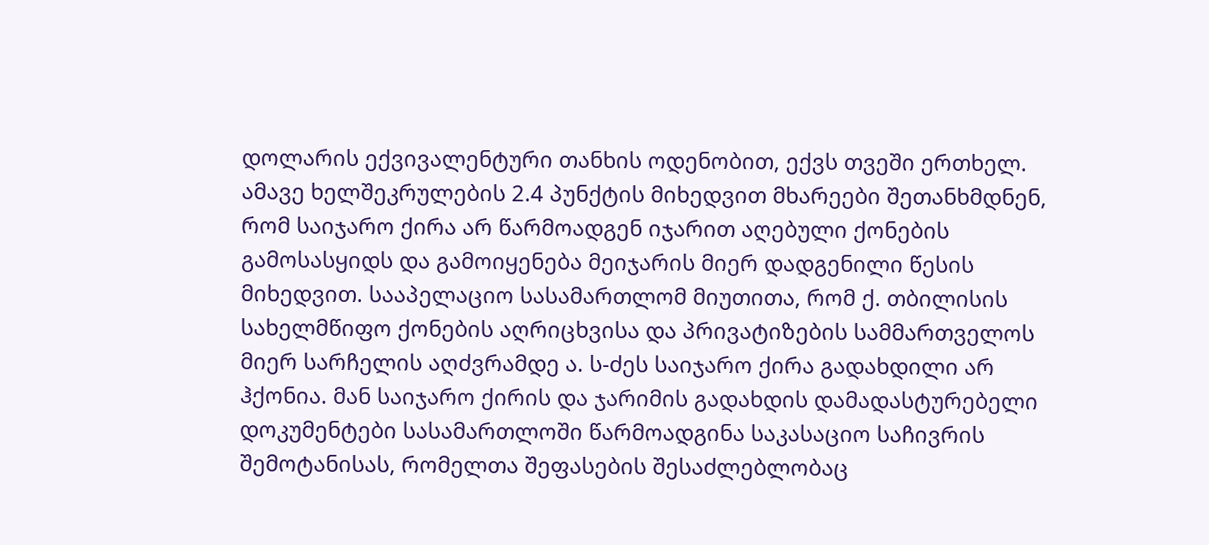დოლარის ექვივალენტური თანხის ოდენობით, ექვს თვეში ერთხელ. ამავე ხელშეკრულების 2.4 პუნქტის მიხედვით მხარეები შეთანხმდნენ, რომ საიჯარო ქირა არ წარმოადგენ იჯარით აღებული ქონების გამოსასყიდს და გამოიყენება მეიჯარის მიერ დადგენილი წესის მიხედვით. სააპელაციო სასამართლომ მიუთითა, რომ ქ. თბილისის სახელმწიფო ქონების აღრიცხვისა და პრივატიზების სამმართველოს მიერ სარჩელის აღძვრამდე ა. ს-ძეს საიჯარო ქირა გადახდილი არ ჰქონია. მან საიჯარო ქირის და ჯარიმის გადახდის დამადასტურებელი დოკუმენტები სასამართლოში წარმოადგინა საკასაციო საჩივრის შემოტანისას, რომელთა შეფასების შესაძლებლობაც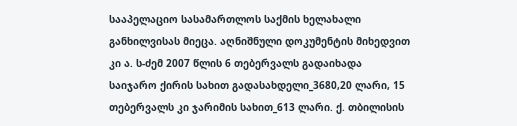სააპელაციო სასამართლოს საქმის ხელახალი განხილვისას მიეცა. აღნიშნული დოკუმენტის მიხედვით კი ა. ს-ძემ 2007 წლის 6 თებერვალს გადაიხადა საიჯარო ქირის სახით გადასახდელი_3680,20 ლარი, 15 თებერვალს კი ჯარიმის სახით_613 ლარი. ქ. თბილისის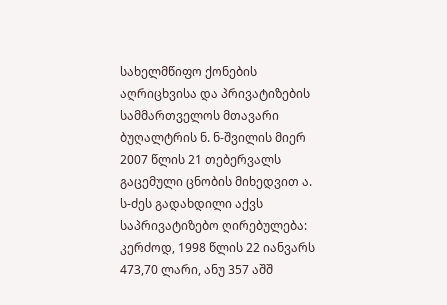სახელმწიფო ქონების აღრიცხვისა და პრივატიზების სამმართველოს მთავარი ბუღალტრის ნ. ნ-შვილის მიერ 2007 წლის 21 თებერვალს გაცემული ცნობის მიხედვით ა. ს-ძეს გადახდილი აქვს საპრივატიზებო ღირებულება: კერძოდ, 1998 წლის 22 იანვარს 473,70 ლარი, ანუ 357 აშშ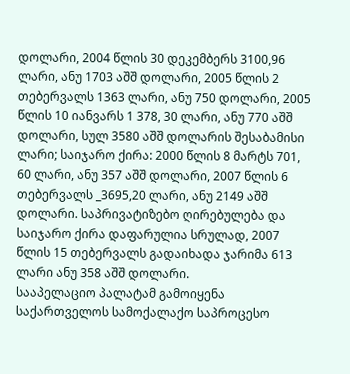დოლარი, 2004 წლის 30 დეკემბერს 3100,96 ლარი, ანუ 1703 აშშ დოლარი, 2005 წლის 2 თებერვალს 1363 ლარი, ანუ 750 დოლარი, 2005 წლის 10 იანვარს 1 378, 30 ლარი, ანუ 770 აშშ დოლარი, სულ 3580 აშშ დოლარის შესაბამისი ლარი; საიჯარო ქირა: 2000 წლის 8 მარტს 701, 60 ლარი, ანუ 357 აშშ დოლარი, 2007 წლის 6 თებერვალს _3695,20 ლარი, ანუ 2149 აშშ დოლარი. საპრივატიზებო ღირებულება და საიჯარო ქირა დაფარულია სრულად, 2007 წლის 15 თებერვალს გადაიხადა ჯარიმა 613 ლარი ანუ 358 აშშ დოლარი.
სააპელაციო პალატამ გამოიყენა საქართველოს სამოქალაქო საპროცესო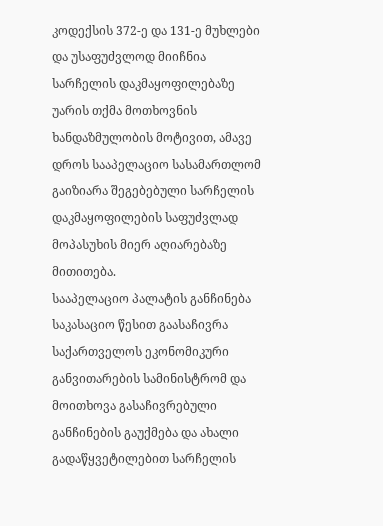კოდექსის 372-ე და 131-ე მუხლები და უსაფუძვლოდ მიიჩნია სარჩელის დაკმაყოფილებაზე უარის თქმა მოთხოვნის ხანდაზმულობის მოტივით, ამავე დროს სააპელაციო სასამართლომ გაიზიარა შეგებებული სარჩელის დაკმაყოფილების საფუძვლად მოპასუხის მიერ აღიარებაზე მითითება.
სააპელაციო პალატის განჩინება საკასაციო წესით გაასაჩივრა საქართველოს ეკონომიკური განვითარების სამინისტრომ და მოითხოვა გასაჩივრებული განჩინების გაუქმება და ახალი გადაწყვეტილებით სარჩელის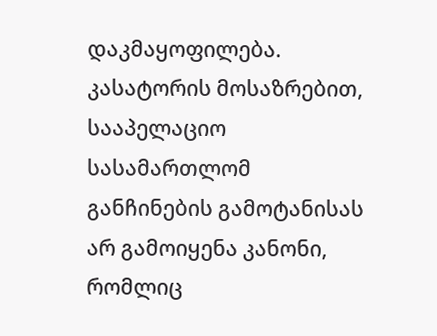დაკმაყოფილება.
კასატორის მოსაზრებით, სააპელაციო სასამართლომ განჩინების გამოტანისას არ გამოიყენა კანონი, რომლიც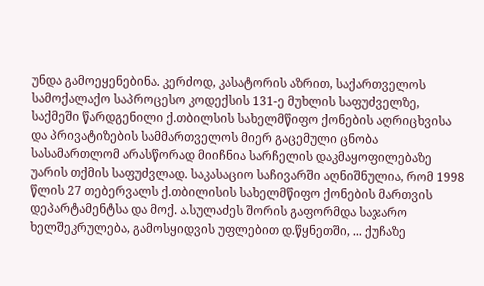უნდა გამოეყენებინა. კერძოდ, კასატორის აზრით, საქართველოს სამოქალაქო საპროცესო კოდექსის 131-ე მუხლის საფუძველზე, საქმეში წარდგენილი ქ.თბილსის სახელმწიფო ქონების აღრიცხვისა და პრივატიზების სამმართველოს მიერ გაცემული ცნობა სასამართლომ არასწორად მიიჩნია სარჩელის დაკმაყოფილებაზე უარის თქმის საფუძვლად. საკასაციო საჩივარში აღნიშნულია, რომ 1998 წლის 27 თებერვალს ქ.თბილისის სახელმწიფო ქონების მართვის დეპარტამენტსა და მოქ. ა.სულაძეს შორის გაფორმდა საჯარო ხელშეკრულება, გამოსყიდვის უფლებით დ.წყნეთში, ... ქუჩაზე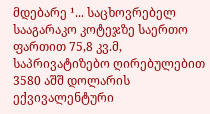მდებარე ¹... საცხოვრებელ სააგარაკო კოტეჯზე საერთო ფართით 75,8 კვ.მ, საპრივატიზებო ღირებულებით 3580 აშშ დოლარის ექვივალენტური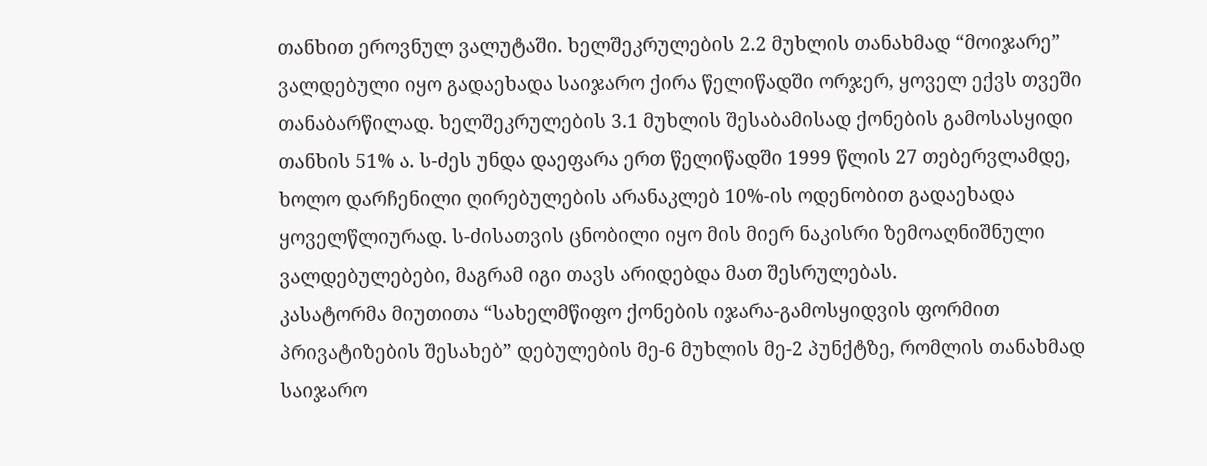თანხით ეროვნულ ვალუტაში. ხელშეკრულების 2.2 მუხლის თანახმად “მოიჯარე” ვალდებული იყო გადაეხადა საიჯარო ქირა წელიწადში ორჯერ, ყოველ ექვს თვეში თანაბარწილად. ხელშეკრულების 3.1 მუხლის შესაბამისად ქონების გამოსასყიდი თანხის 51% ა. ს-ძეს უნდა დაეფარა ერთ წელიწადში 1999 წლის 27 თებერვლამდე, ხოლო დარჩენილი ღირებულების არანაკლებ 10%-ის ოდენობით გადაეხადა ყოველწლიურად. ს-ძისათვის ცნობილი იყო მის მიერ ნაკისრი ზემოაღნიშნული ვალდებულებები, მაგრამ იგი თავს არიდებდა მათ შესრულებას.
კასატორმა მიუთითა “სახელმწიფო ქონების იჯარა-გამოსყიდვის ფორმით პრივატიზების შესახებ” დებულების მე-6 მუხლის მე-2 პუნქტზე, რომლის თანახმად საიჯარო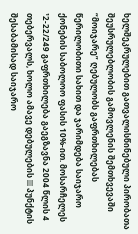ხელშეკრულებით გათვალისწინებული პირობათა შეუსრულებლობის გამოვლენის შემთხვევაში “მოიჯარე” ღებულობს გაფრთხილებას წერილობითი სახით და ჯარიმდება საიჯარო ქონების საბოლოო ფასის 10%-ით. მოსარჩელეს ¹2-22/249 გაფრთხილება გაეგზავნა 2004 წლის 4 თებერვალს, ხოლო ამავე დებულების III პუნქტის შესაბამისად საიჯარო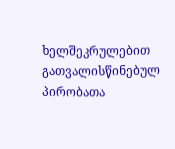ხელშეკრულებით გათვალისწინებულ პირობათა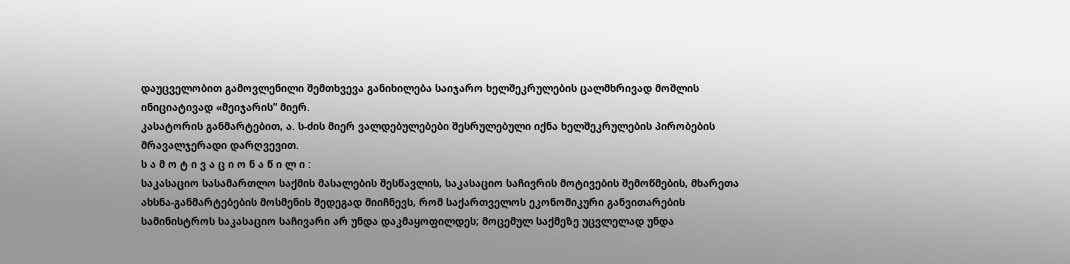დაუცველობით გამოვლენილი შემთხვევა განიხილება საიჯარო ხელშეკრულების ცალმხრივად მოშლის ინიციატივად «მეიჯარის” მიერ.
კასატორის განმარტებით, ა. ს-ძის მიერ ვალდებულებები შესრულებული იქნა ხელშეკრულების პირობების მრავალჯერადი დარღვევით.
ს ა მ ო ტ ი ვ ა ც ი ო ნ ა წ ი ლ ი :
საკასაციო სასამართლო საქმის მასალების შესწავლის, საკასაციო საჩივრის მოტივების შემოწმების, მხარეთა ახსნა-განმარტებების მოსმენის შედეგად მიიჩნევს, რომ საქართველოს ეკონომიკური განვითარების სამინისტროს საკასაციო საჩივარი არ უნდა დაკმაყოფილდეს; მოცემულ საქმეზე უცვლელად უნდა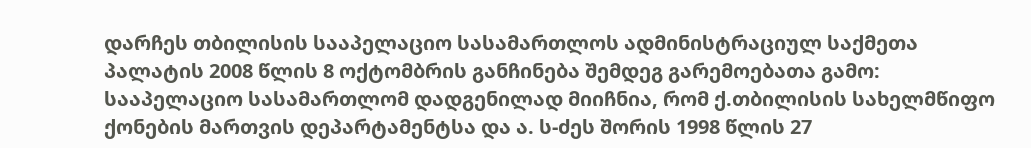დარჩეს თბილისის სააპელაციო სასამართლოს ადმინისტრაციულ საქმეთა პალატის 2008 წლის 8 ოქტომბრის განჩინება შემდეგ გარემოებათა გამო:
სააპელაციო სასამართლომ დადგენილად მიიჩნია, რომ ქ.თბილისის სახელმწიფო ქონების მართვის დეპარტამენტსა და ა. ს-ძეს შორის 1998 წლის 27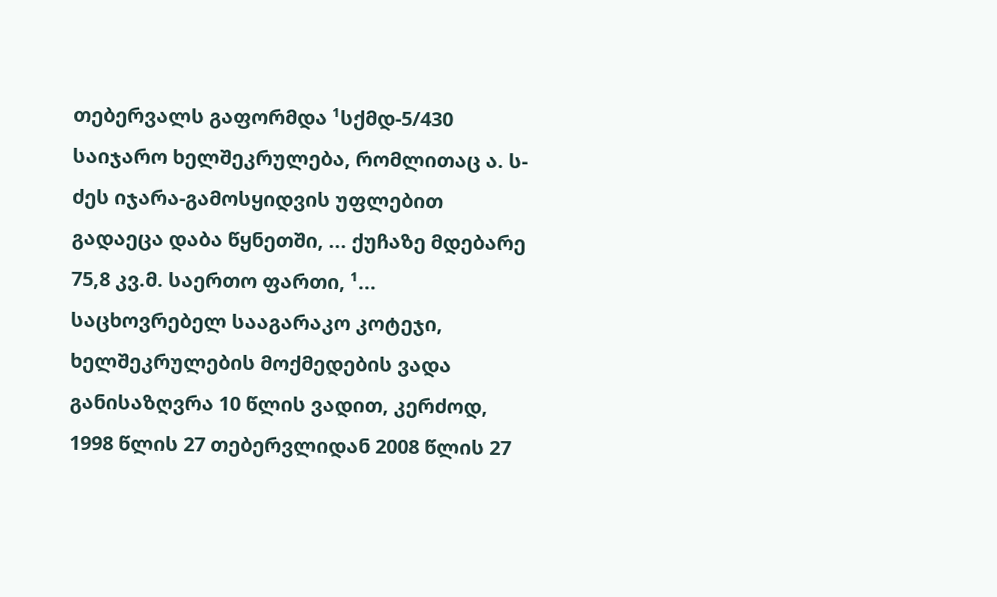თებერვალს გაფორმდა ¹სქმდ-5/430 საიჯარო ხელშეკრულება, რომლითაც ა. ს-ძეს იჯარა-გამოსყიდვის უფლებით გადაეცა დაბა წყნეთში, ... ქუჩაზე მდებარე 75,8 კვ.მ. საერთო ფართი, ¹... საცხოვრებელ სააგარაკო კოტეჯი, ხელშეკრულების მოქმედების ვადა განისაზღვრა 10 წლის ვადით, კერძოდ, 1998 წლის 27 თებერვლიდან 2008 წლის 27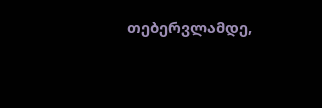თებერვლამდე,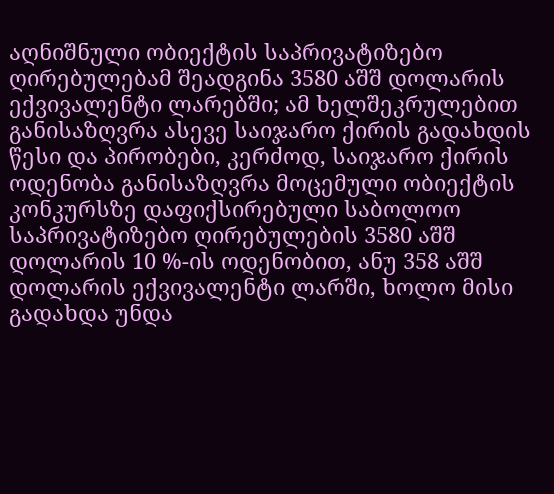აღნიშნული ობიექტის საპრივატიზებო ღირებულებამ შეადგინა 3580 აშშ დოლარის ექვივალენტი ლარებში; ამ ხელშეკრულებით განისაზღვრა ასევე საიჯარო ქირის გადახდის წესი და პირობები, კერძოდ, საიჯარო ქირის ოდენობა განისაზღვრა მოცემული ობიექტის კონკურსზე დაფიქსირებული საბოლოო საპრივატიზებო ღირებულების 3580 აშშ დოლარის 10 %-ის ოდენობით, ანუ 358 აშშ დოლარის ექვივალენტი ლარში, ხოლო მისი გადახდა უნდა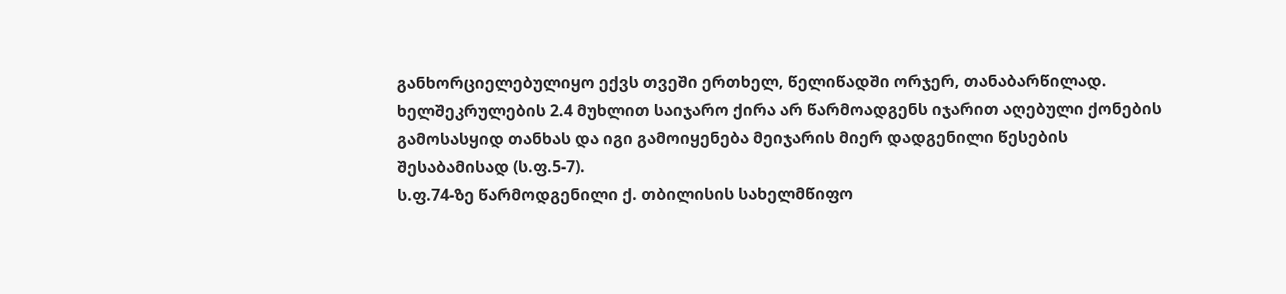განხორციელებულიყო ექვს თვეში ერთხელ, წელიწადში ორჯერ, თანაბარწილად. ხელშეკრულების 2.4 მუხლით საიჯარო ქირა არ წარმოადგენს იჯარით აღებული ქონების გამოსასყიდ თანხას და იგი გამოიყენება მეიჯარის მიერ დადგენილი წესების შესაბამისად (ს.ფ.5-7).
ს.ფ.74-ზე წარმოდგენილი ქ. თბილისის სახელმწიფო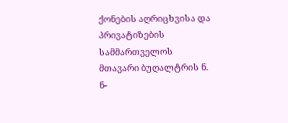ქონების აღრიცხვისა და პრივატიზების სამმართველოს მთავარი ბუღალტრის ნ. ნ-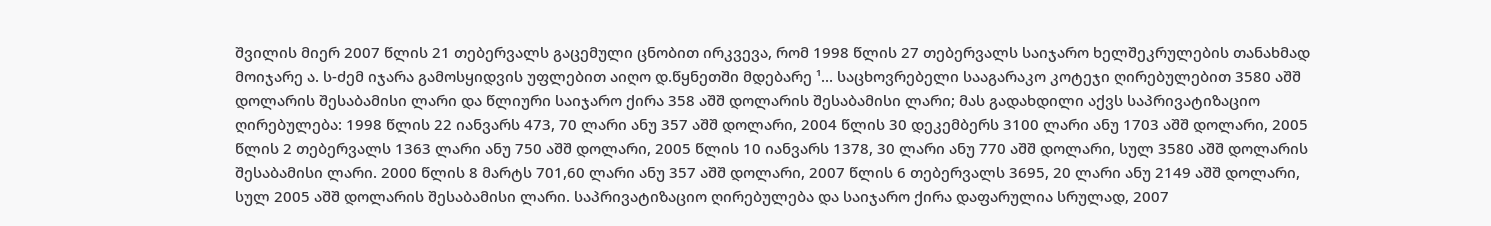შვილის მიერ 2007 წლის 21 თებერვალს გაცემული ცნობით ირკვევა, რომ 1998 წლის 27 თებერვალს საიჯარო ხელშეკრულების თანახმად მოიჯარე ა. ს-ძემ იჯარა გამოსყიდვის უფლებით აიღო დ.წყნეთში მდებარე ¹... საცხოვრებელი სააგარაკო კოტეჯი ღირებულებით 3580 აშშ დოლარის შესაბამისი ლარი და წლიური საიჯარო ქირა 358 აშშ დოლარის შესაბამისი ლარი; მას გადახდილი აქვს საპრივატიზაციო ღირებულება: 1998 წლის 22 იანვარს 473, 70 ლარი ანუ 357 აშშ დოლარი, 2004 წლის 30 დეკემბერს 3100 ლარი ანუ 1703 აშშ დოლარი, 2005 წლის 2 თებერვალს 1363 ლარი ანუ 750 აშშ დოლარი, 2005 წლის 10 იანვარს 1378, 30 ლარი ანუ 770 აშშ დოლარი, სულ 3580 აშშ დოლარის შესაბამისი ლარი. 2000 წლის 8 მარტს 701,60 ლარი ანუ 357 აშშ დოლარი, 2007 წლის 6 თებერვალს 3695, 20 ლარი ანუ 2149 აშშ დოლარი, სულ 2005 აშშ დოლარის შესაბამისი ლარი. საპრივატიზაციო ღირებულება და საიჯარო ქირა დაფარულია სრულად, 2007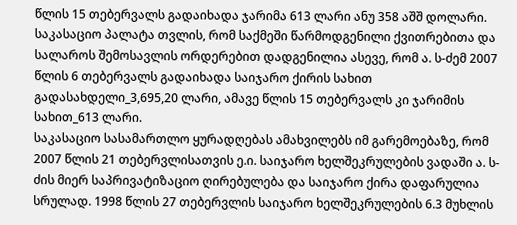წლის 15 თებერვალს გადაიხადა ჯარიმა 613 ლარი ანუ 358 აშშ დოლარი. საკასაციო პალატა თვლის, რომ საქმეში წარმოდგენილი ქვითრებითა და სალაროს შემოსავლის ორდერებით დადგენილია ასევე, რომ ა. ს-ძემ 2007 წლის 6 თებერვალს გადაიხადა საიჯარო ქირის სახით გადასახდელი_3,695,20 ლარი, ამავე წლის 15 თებერვალს კი ჯარიმის სახით_613 ლარი.
საკასაციო სასამართლო ყურადღებას ამახვილებს იმ გარემოებაზე, რომ 2007 წლის 21 თებერვლისათვის ე.ი. საიჯარო ხელშეკრულების ვადაში ა. ს-ძის მიერ საპრივატიზაციო ღირებულება და საიჯარო ქირა დაფარულია სრულად. 1998 წლის 27 თებერვლის საიჯარო ხელშეკრულების 6.3 მუხლის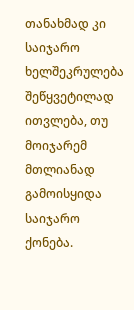თანახმად კი საიჯარო ხელშეკრულება შეწყვეტილად ითვლება, თუ მოიჯარემ მთლიანად გამოისყიდა საიჯარო ქონება.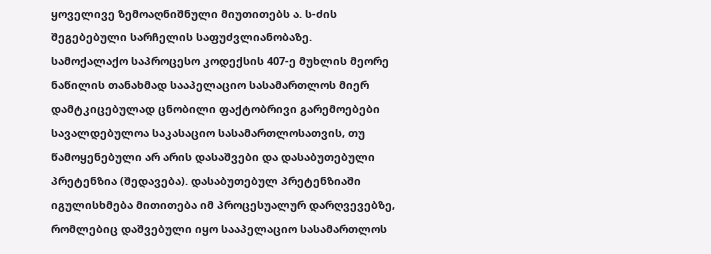ყოველივე ზემოაღნიშნული მიუთითებს ა. ს-ძის შეგებებული სარჩელის საფუძვლიანობაზე.
სამოქალაქო საპროცესო კოდექსის 407-ე მუხლის მეორე ნაწილის თანახმად სააპელაციო სასამართლოს მიერ დამტკიცებულად ცნობილი ფაქტობრივი გარემოებები სავალდებულოა საკასაციო სასამართლოსათვის, თუ წამოყენებული არ არის დასაშვები და დასაბუთებული პრეტენზია (შედავება). დასაბუთებულ პრეტენზიაში იგულისხმება მითითება იმ პროცესუალურ დარღვევებზე, რომლებიც დაშვებული იყო სააპელაციო სასამართლოს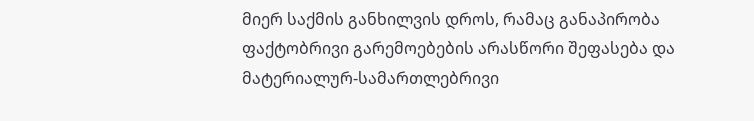მიერ საქმის განხილვის დროს, რამაც განაპირობა ფაქტობრივი გარემოებების არასწორი შეფასება და მატერიალურ-სამართლებრივი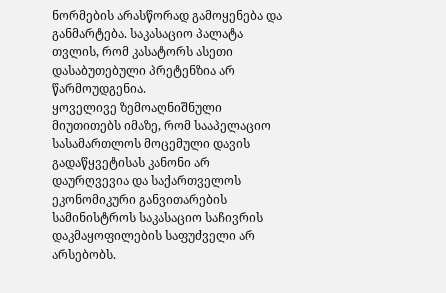ნორმების არასწორად გამოყენება და განმარტება. საკასაციო პალატა თვლის, რომ კასატორს ასეთი დასაბუთებული პრეტენზია არ წარმოუდგენია.
ყოველივე ზემოაღნიშნული მიუთითებს იმაზე, რომ სააპელაციო სასამართლოს მოცემული დავის გადაწყვეტისას კანონი არ დაურღვევია და საქართველოს ეკონომიკური განვითარების სამინისტროს საკასაციო საჩივრის დაკმაყოფილების საფუძველი არ არსებობს.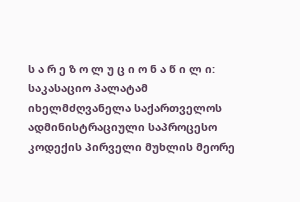ს ა რ ე ზ ო ლ უ ც ი ო ნ ა წ ი ლ ი:
საკასაციო პალატამ იხელმძღვანელა საქართველოს ადმინისტრაციული საპროცესო კოდექის პირველი მუხლის მეორე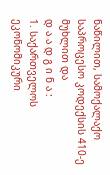ნაწილით, სამოქალაქო საპროცესო კოდექსის 410-ე მუხლით და
დ ა ა დ გ ი ნ ა :
1. საქართველოს ეკონომიკური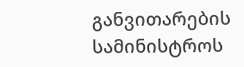განვითარების სამინისტროს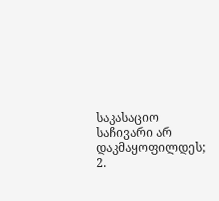საკასაციო საჩივარი არ დაკმაყოფილდეს;
2.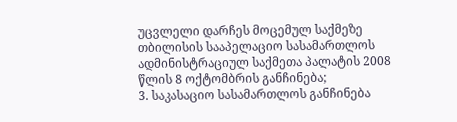უცვლელი დარჩეს მოცემულ საქმეზე თბილისის სააპელაციო სასამართლოს ადმინისტრაციულ საქმეთა პალატის 2008 წლის 8 ოქტომბრის განჩინება;
3. საკასაციო სასამართლოს განჩინება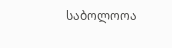საბოლოოა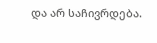და არ საჩივრდება.